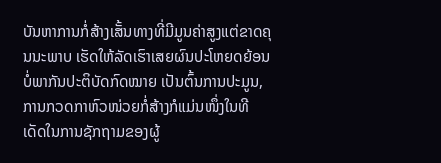ບັນຫາການກໍ່ສ້າງເສັ້ນທາງທີ່ມີມູນຄ່າສູງແຕ່ຂາດຄຸນນະພາບ ເຮັດໃຫ້ລັດເຮົາເສຍຜົນປະໂຫຍດຍ້ອນບໍ່ພາກັນປະຕິບັດກົດໝາຍ ເປັນຕົ້ນການປະມູນ, ການກວດກາຫົວໜ່ວຍກໍ່ສ້າງກໍແມ່ນໜຶ່ງໃນທີເດັດໃນການຊັກຖາມຂອງຜູ້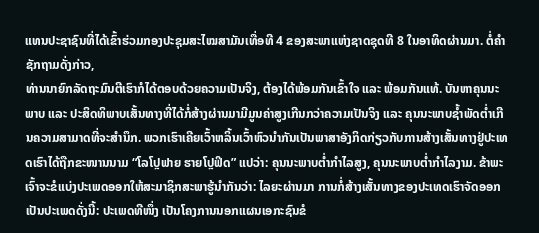ແທນປະຊາຊົນທີ່ໄດ້ເຂົ້າຮ່ວມກອງປະຊຸມສະໄໝສາມັນເທື່ອທີ 4 ຂອງສະພາແຫ່ງຊາດຊຸດທີ 8 ໃນອາທິດຜ່ານມາ. ຕໍ່ຄຳຊັກຖາມດັ່ງກ່າວ,
ທ່ານນາຍົກລັດຖະມົນຕີເຮົາກໍໄດ້ຕອບດ້ວຍຄວາມເປັນຈິງ, ຕ້ອງໄດ້ພ້ອມກັນເຂົ້າໃຈ ແລະ ພ້ອມກັນແທ້. ບັນຫາຄຸນນະພາບ ແລະ ປະສິດທິພາບເສັ້ນທາງທີ່ໄດ້ກໍ່ສ້າງຜ່ານມາມີມູນຄ່າສູງເກີນກວ່າຄວາມເປັນຈິງ ແລະ ຄຸນນະພາບຊ້ຳພັດຕໍ່າເກີນຄວາມສາມາດທີ່ຈະສຳນຶກ. ພວກເຮົາເຄີຍເວົ້າຫລິ້ນເວົ້າຫົວນຳກັນເປັນພາສາອັງກິດກ່ຽວກັບການສ້າງເສັ້ນທາງຢູ່ປະເທດເຮົາໄດ້ຖືກຂະໜານນາມ “ໂລໂປຼຟາຍ ຮາຍໂປຼຟິດ” ແປວ່າ: ຄຸນນະພາບຕໍ່າກຳໄລສູງ, ຄຸນນະພາບຕໍ່າກຳໄລງາມ. ຂ້າພະເຈົ້າຈະຂໍແບ່ງປະເພດອອກໃຫ້ສະມາຊິກສະພາຮູ້ນຳກັນວ່າ: ໄລຍະຜ່ານມາ ການກໍ່ສ້າງເສັ້ນທາງຂອງປະເທດເຮົາຈັດອອກເປັນປະເພດດັ່ງນີ້: ປະເພດທີໜຶ່ງ ເປັນໂຄງການນອກແຜນເອກະຊົນຂໍ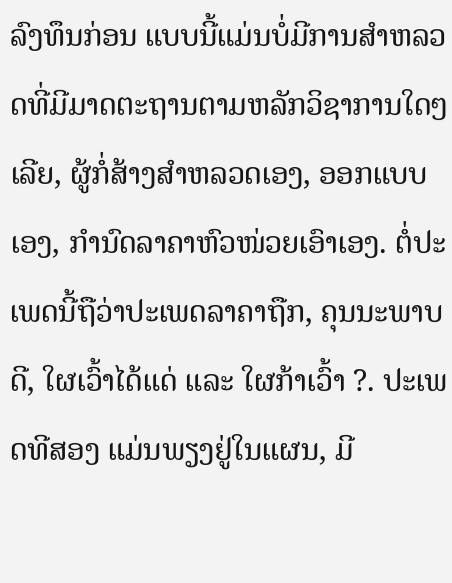ລົງທຶນກ່ອນ ແບບນີ້ແມ່ນບໍ່ມີການສຳຫລວດທີ່ມີມາດຕະຖານຕາມຫລັກວິຊາການໃດໆເລີຍ, ຜູ້ກໍ່ສ້າງສຳຫລວດເອງ, ອອກແບບເອງ, ກຳນົດລາຄາຫົວໜ່ວຍເອົາເອງ. ຕໍ່ປະເພດນີ້ຖືວ່າປະເພດລາຄາຖືກ, ຄຸນນະພາບດີ, ໃຜເວົ້າໄດ້ແດ່ ແລະ ໃຜກ້າເວົ້າ ?. ປະເພດທີສອງ ແມ່ນພຽງຢູ່ໃນແຜນ, ມີ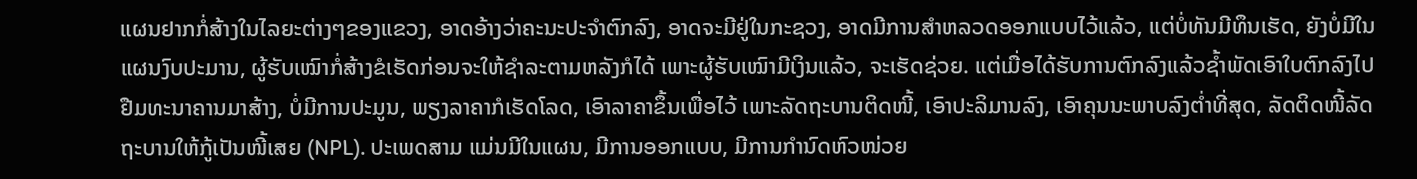ແຜນຢາກກໍ່ສ້າງໃນໄລຍະຕ່າງໆຂອງແຂວງ, ອາດອ້າງວ່າຄະນະປະຈຳຕົກລົງ, ອາດຈະມີຢູ່ໃນກະຊວງ, ອາດມີການສຳຫລວດອອກແບບໄວ້ແລ້ວ, ແຕ່ບໍ່ທັນມີທຶນເຮັດ, ຍັງບໍ່ມີໃນແຜນງົບປະມານ, ຜູ້ຮັບເໝົາກໍ່ສ້າງຂໍເຮັດກ່ອນຈະໃຫ້ຊຳລະຕາມຫລັງກໍໄດ້ ເພາະຜູ້ຮັບເໝົາມີເງິນແລ້ວ, ຈະເຮັດຊ່ວຍ. ແຕ່ເມື່ອໄດ້ຮັບການຕົກລົງແລ້ວຊ້ຳພັດເອົາໃບຕົກລົງໄປຢືມທະນາຄານມາສ້າງ, ບໍ່ມີການປະມູນ, ພຽງລາຄາກໍເຮັດໂລດ, ເອົາລາຄາຂຶ້ນເພື່ອໄວ້ ເພາະລັດຖະບານຕິດໜີ້, ເອົາປະລິມານລົງ, ເອົາຄຸນນະພາບລົງຕໍ່າທີ່ສຸດ, ລັດຕິດໜີ້ລັດຖະບານໃຫ້ກູ້ເປັນໜີ້ເສຍ (NPL). ປະເພດສາມ ແມ່ນມີໃນແຜນ, ມີການອອກແບບ, ມີການກຳນົດຫົວໜ່ວຍ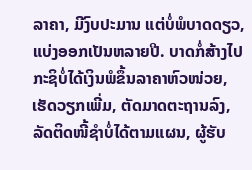ລາຄາ, ມີງົບປະມານ ແຕ່ບໍ່ພໍບາດດຽວ, ແບ່ງອອກເປັນຫລາຍປີ. ບາດກໍ່ສ້າງໄປກະຊິບໍ່ໄດ້ເງິນພໍຂຶ້ນລາຄາຫົວໜ່ວຍ, ເຮັດວຽກເພີ່ມ, ຕັດມາດຕະຖານລົງ, ລັດຕິດໜີ້ຊຳບໍ່ໄດ້ຕາມແຜນ, ຜູ້ຮັບ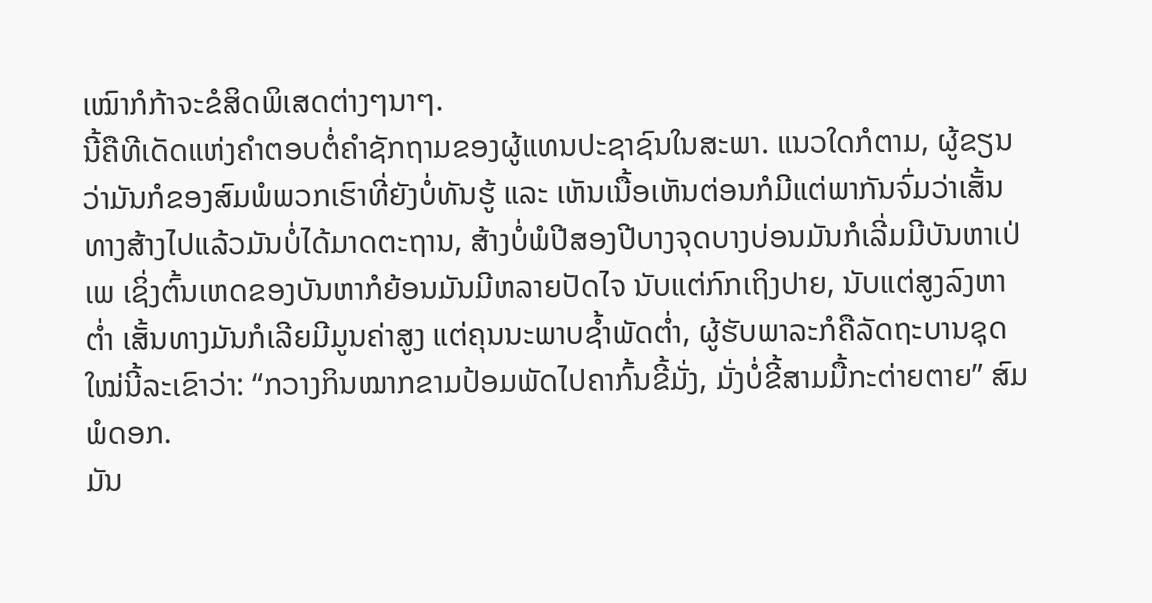ເໝົາກໍກ້າຈະຂໍສິດພິເສດຕ່າງໆນາໆ.
ນີ້ຄືທີເດັດແຫ່ງຄຳຕອບຕໍ່ຄຳຊັກຖາມຂອງຜູ້ແທນປະຊາຊົນໃນສະພາ. ແນວໃດກໍຕາມ, ຜູ້ຂຽນວ່າມັນກໍຂອງສົມພໍພວກເຮົາທີ່ຍັງບໍ່ທັນຮູ້ ແລະ ເຫັນເນື້ອເຫັນຕ່ອນກໍມີແຕ່ພາກັນຈົ່ມວ່າເສັ້ນທາງສ້າງໄປແລ້ວມັນບໍ່ໄດ້ມາດຕະຖານ, ສ້າງບໍ່ພໍປີສອງປີບາງຈຸດບາງບ່ອນມັນກໍເລີ່ມມີບັນຫາເປ່ເພ ເຊິ່ງຕົ້ນເຫດຂອງບັນຫາກໍຍ້ອນມັນມີຫລາຍປັດໄຈ ນັບແຕ່ກົກເຖິງປາຍ, ນັບແຕ່ສູງລົງຫາຕໍ່າ ເສັ້ນທາງມັນກໍເລີຍມີມູນຄ່າສູງ ແຕ່ຄຸນນະພາບຊ້ຳພັດຕໍ່າ, ຜູ້ຮັບພາລະກໍຄືລັດຖະບານຊຸດໃໝ່ນີ້ລະເຂົາວ່າ: “ກວາງກິນໝາກຂາມປ້ອມພັດໄປຄາກົ້ນຂີ້ມັ່ງ, ມັ່ງບໍ່ຂີ້ສາມມື້ກະຕ່າຍຕາຍ” ສົມພໍດອກ.
ມັນ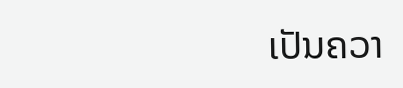ເປັນຄວາ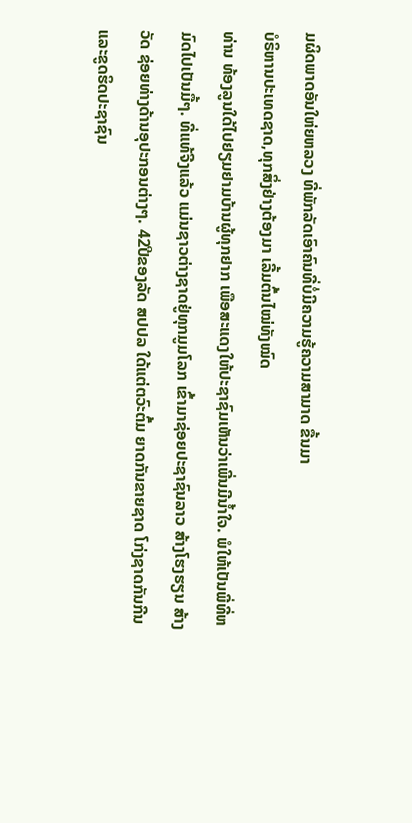ມຜິດພາດອັນໃຫ່ຍຫລວງ ທີ່ພັກລັດເອົາຄົນທີ່ບໍ່ມີຄວາມຮູ້ຄວາມສາມາດ ຂື້ນມາ
ບໍຣິຫານປະເທດຊາດ,ທຸກສິ່ງຢ່າງຕ້ອງມາ ເລີ້ມຕົ້ນໄໝ່ທັງໝົດ
ທ່ານ ທ້ອງລູນໃດ້ໄປຢຽມຢາມບ້ານຜູ້ທຸກຢາກ ເພືອສະແດງໃຫ້ປະຊາຊົມເຫັນວ່າເພີ່ນມີນໍ້າໃຈ. ພໍໃຫ້ເປັນພີ່ທີ່ຫມົດໄປເປັນມື້ໆ. ທີ່ແທ້ຈີງແລ້ວ ແມ່ນຊາວຕ່າງຊາດຢູ່ທຸກມູມໂລກ ເຂົ້າມາຊ່ອຍປະຊາຊົນລາວ ສ້າງໂຮງຮຽນ ສ້າງວັດ ຊ່ອຍທ່າງດ້ານອຸປະກອນຕ່າງໆ. 42ປີຂອງລັດ ສປປລ ໃດ້ແຕ່ຕວົະຕົ້ມ ຍາດກັນຂາຍຊາດ ໂກ່ງຊາດກັນກີນແລະຂູດຮິດປະຊາຊົນ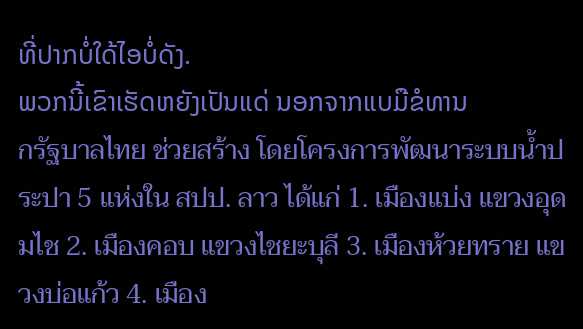ທີ່ປາກບໍ່ໃດ້ໄອບໍ່ດັງ.
ພວກນີ້ເຂົາເຮັດຫຍັງເປັນແດ່ ນອກຈາກແບມືຂໍທານ
กรัฐบาลไทย ช่วยสร้าง โดยโครงการพัฒนาระบบน้ำประปา 5 แห่งใน สปป. ลาว ได้แก่ 1. เมืองแบ่ง แขวงอุดมไช 2. เมืองคอบ แขวงไชยะบุลี 3. เมืองห้วยทราย แขวงบ่อแก้ว 4. เมือง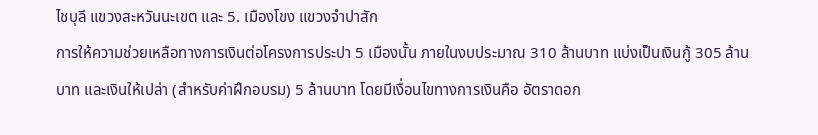ไชบุลี แขวงสะหวันนะเขต และ 5. เมืองโขง แขวงจำปาสัก
การให้ความช่วยเหลือทางการเงินต่อโครงการประปา 5 เมืองนั้น ภายในงบประมาณ 310 ล้านบาท แบ่งเป็นเงินกู้ 305 ล้านบาท และเงินให้เปล่า (สำหรับค่าฝึกอบรม) 5 ล้านบาท โดยมีเงื่อนไขทางการเงินคือ อัตราดอก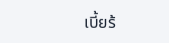เบี้ยร้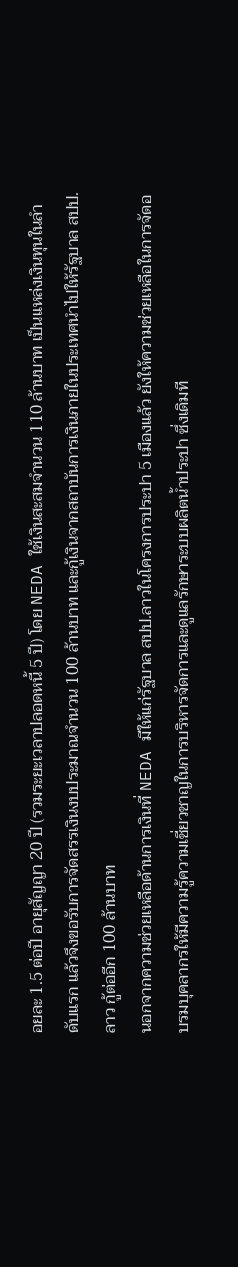อยละ 1.5 ต่อปี อายุสัญญา 20 ปี (รวมระยะเวลาปลอดหนี้ 5 ปี) โดย NEDA ใช้เงินสะสมจำนวน 110 ล้านบาท เป็นแหล่งเงินทุนในลำดับแรก แล้วจึงขอรับการจัดสรรเงินงบประมาณจำนวน 100 ล้านบาท และกู้เงินจากสถาบันการเงินภายในประเทศนำไปให้รัฐบาล สปป.ลาว กู้ต่ออีก 100 ล้านบาท
นอกจากความช่วยเหลือด้านการเงินที่ NEDA มีให้แก่รัฐบาล สปป.ลาวในโครงการประปา 5 เมืองแล้ว ยังให้ความช่วยเหลือในการจัดอบรมบุคลากรให้มีความรู้ความเชี่ยวชาญในการบริหารจัดการและดูแลรักษาระบบผลิตน้ำประปา ซึ่งเดิมที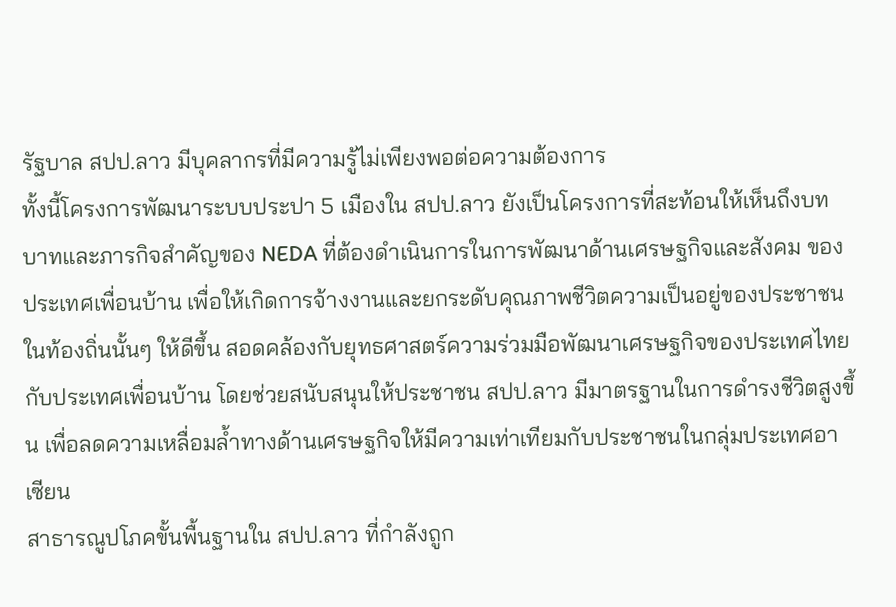รัฐบาล สปป.ลาว มีบุคลากรที่มีความรู้ไม่เพียงพอต่อความต้องการ
ทั้งนี้โครงการพัฒนาระบบประปา 5 เมืองใน สปป.ลาว ยังเป็นโครงการที่สะท้อนให้เห็นถึงบทบาทและภารกิจสำคัญของ NEDA ที่ต้องดำเนินการในการพัฒนาด้านเศรษฐกิจและสังคม ของประเทศเพื่อนบ้าน เพื่อให้เกิดการจ้างงานและยกระดับคุณภาพชีวิตความเป็นอยู่ของประชาชนในท้องถิ่นนั้นๆ ให้ดีขึ้น สอดคล้องกับยุทธศาสตร์ความร่วมมือพัฒนาเศรษฐกิจของประเทศไทยกับประเทศเพื่อนบ้าน โดยช่วยสนับสนุนให้ประชาชน สปป.ลาว มีมาตรฐานในการดำรงชีวิตสูงขึ้น เพื่อลดความเหลื่อมล้ำทางด้านเศรษฐกิจให้มีความเท่าเทียมกับประชาชนในกลุ่มประเทศอาเซียน
สาธารณูปโภคขั้นพื้นฐานใน สปป.ลาว ที่กำลังถูก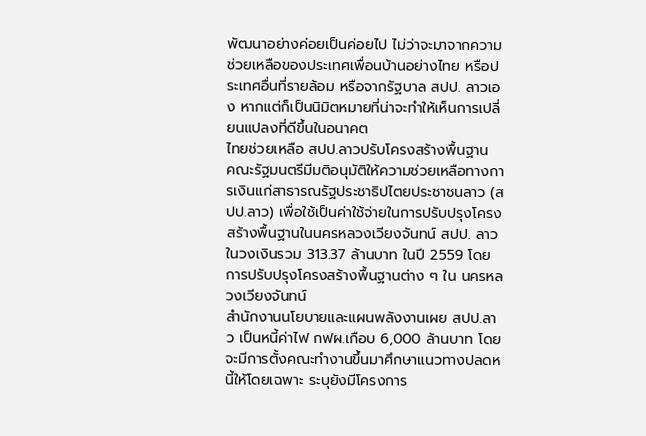พัฒนาอย่างค่อยเป็นค่อยไป ไม่ว่าจะมาจากความช่วยเหลือของประเทศเพื่อนบ้านอย่างไทย หรือประเทศอื่นที่รายล้อม หรือจากรัฐบาล สปป. ลาวเอง หากแต่ก็เป็นนิมิตหมายที่น่าจะทำให้เห็นการเปลี่ยนแปลงที่ดีขึ้นในอนาคต
ไทยช่วยเหลือ สปป.ลาวปรับโครงสร้างพื้นฐาน
คณะรัฐมนตรีมีมติอนุมัติให้ความช่วยเหลือทางการเงินแก่สาธารณรัฐประชาธิปไตยประชาชนลาว (สปป.ลาว) เพื่อใช้เป็นค่าใช้จ่ายในการปรับปรุงโครงสร้างพื้นฐานในนครหลวงเวียงจันทน์ สปป. ลาว ในวงเงินรวม 313.37 ล้านบาท ในปี 2559 โดยการปรับปรุงโครงสร้างพื้นฐานต่าง ๆ ใน นครหลวงเวียงจันทน์
สำนักงานนโยบายและแผนพลังงานเผย สปป.ลาว เป็นหนี้ค่าไฟ กฟผ.เกือบ 6,000 ล้านบาท โดยจะมีการตั้งคณะทำงานขึ้นมาศึกษาแนวทางปลดหนี้ให้โดยเฉพาะ ระบุยังมีโครงการ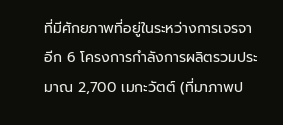ที่มีศักยภาพที่อยู่ในระหว่างการเจรจาอีก 6 โครงการกำลังการผลิตรวมประมาณ 2,700 เมกะวัตต์ (ที่มาภาพป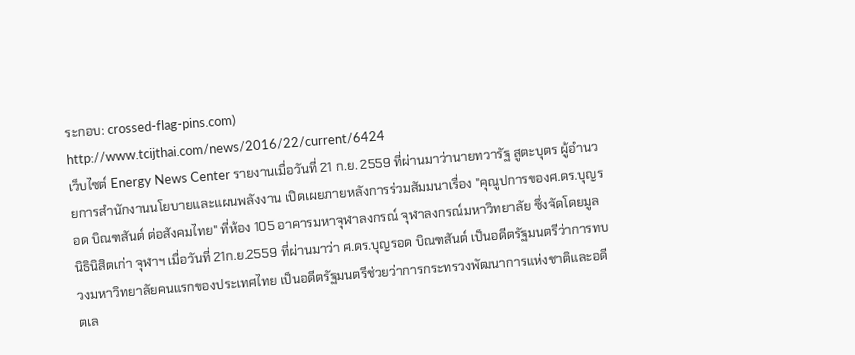ระกอบ: crossed-flag-pins.com)
http://www.tcijthai.com/news/2016/22/current/6424
เว็บไซต์ Energy News Center รายงานเมื่อวันที่ 21 ก.ย. 2559 ที่ผ่านมาว่านายทวารัฐ สูตะบุตร ผู้อำนวยการสำนักงานนโยบายและแผนพลังงาน เปิดเผยภายหลังการร่วมสัมมนาเรื่อง "คุณูปการของศ.ดร.บุญรอด บิณฑสันต์ ต่อสังคมไทย" ที่ห้อง 105 อาคารมหาจุฬาลงกรณ์ จุฬาลงกรณ์มหาวิทยาลัย ซึ่งจัดโดยมูลนิธินิสิตเก่า จุฬาฯ เมื่อวันที่ 21ก.ย.2559 ที่ผ่านมาว่า ศ.ดร.บุญรอด บิณฑสันต์ เป็นอดีตรัฐมนตรีว่าการทบวงมหาวิทยาลัยคนแรกของประเทศไทย เป็นอดีตรัฐมนตรีช่วยว่าการกระทรวงพัฒนาการแห่งชาติและอดีตเล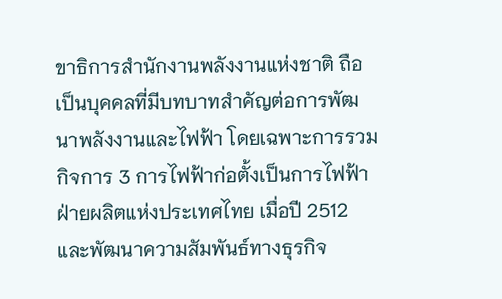ขาธิการสำนักงานพลังงานแห่งชาติ ถือเป็นบุคคลที่มีบทบาทสำคัญต่อการพัฒนาพลังงานและไฟฟ้า โดยเฉพาะการรวมกิจการ 3 การไฟฟ้าก่อตั้งเป็นการไฟฟ้าฝ่ายผลิตแห่งประเทศไทย เมื่อปี 2512 และพัฒนาความสัมพันธ์ทางธุรกิจ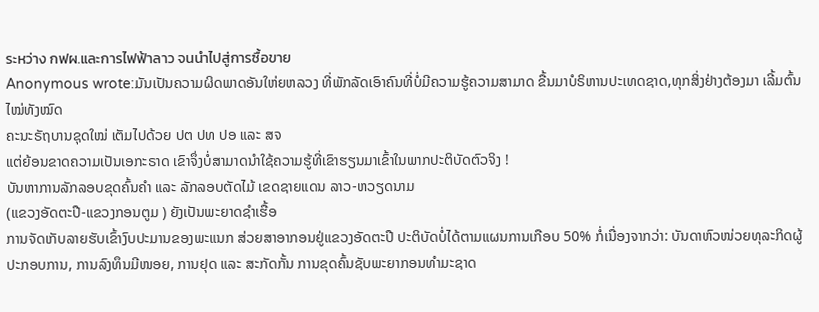ระหว่าง กฟผ.และการไฟฟ้าลาว จนนำไปสู่การซื้อขาย
Anonymous wrote:ມັນເປັນຄວາມຜິດພາດອັນໃຫ່ຍຫລວງ ທີ່ພັກລັດເອົາຄົນທີ່ບໍ່ມີຄວາມຮູ້ຄວາມສາມາດ ຂື້ນມາບໍຣິຫານປະເທດຊາດ,ທຸກສິ່ງຢ່າງຕ້ອງມາ ເລີ້ມຕົ້ນໄໝ່ທັງໝົດ
ຄະນະຣັຖບານຊຸດໃໝ່ ເຕັມໄປດ້ວຍ ປຕ ປທ ປອ ແລະ ສຈ
ແຕ່ຍ້ອນຂາດຄວາມເປັນເອກະຣາດ ເຂົາຈຶ່ງບໍ່ສາມາດນຳໃຊ້ຄວາມຮູ້ທີ່ເຂົາຮຽນມາເຂົ້າໃນພາກປະຕິບັດຕົວຈິງ !
ບັນຫາການລັກລອບຂຸດຄົ້ນຄຳ ແລະ ລັກລອບຕັດໄມ້ ເຂດຊາຍແດນ ລາວ-ຫວຽດນາມ
(ແຂວງອັດຕະປື-ແຂວງກອນຕູມ ) ຍັງເປັນພະຍາດຊຳເຮື້ອ
ການຈັດເກັບລາຍຮັບເຂົ້າງົບປະມານຂອງພະແນກ ສ່ວຍສາອາກອນຢູ່ແຂວງອັດຕະປື ປະຕິບັດບໍ່ໄດ້ຕາມແຜນການເກືອບ 50% ກໍ່ເນື່ອງຈາກວ່າ: ບັນດາຫົວໜ່ວຍທຸລະກິດຜູ້ປະກອບການ, ການລົງທຶນມີໜອຍ, ການຢຸດ ແລະ ສະກັດກັ້ນ ການຂຸດຄົ້ນຊັບພະຍາກອນທໍາມະຊາດ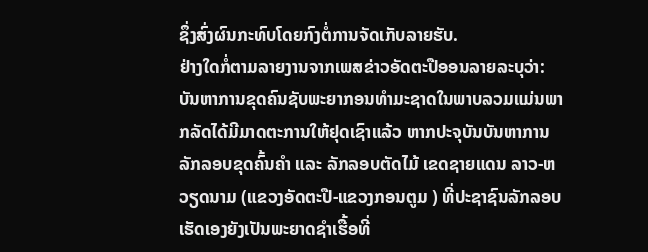ຊຶ່ງສົ່ງຜົນກະທົບໂດຍກົງຕໍ່ການຈັດເກັບລາຍຮັບ.
ຢ່າງໃດກໍ່ຕາມລາຍງານຈາກເພສຂ່າວອັດຕະປືອອນລາຍລະບຸວ່າ: ບັນຫາການຂຸດຄົນຊັບພະຍາກອນທຳມະຊາດໃນພາບລວມແມ່ນພາກລັດໄດ້ມີມາດຕະການໃຫ້ຢຸດເຊົາແລ້ວ ຫາກປະຈຸບັນບັນຫາການລັກລອບຂຸດຄົ້ນຄຳ ແລະ ລັກລອບຕັດໄມ້ ເຂດຊາຍແດນ ລາວ-ຫວຽດນາມ (ແຂວງອັດຕະປື-ແຂວງກອນຕູມ ) ທີ່ປະຊາຊົນລັກລອບເຮັດເອງຍັງເປັນພະຍາດຊຳເຮື້ອທີ່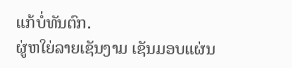ແກ້ບໍ່ທັນຕົກ.
ຜູ່ຫໃຍ່ລາຍເຊັນງາມ ເຊັນມອບແຜ່ນ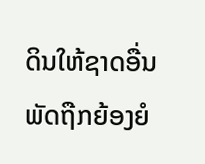ດິນໃຫ້ຊາດອື່ນ ພັດຖືກຍ້ອງຍໍ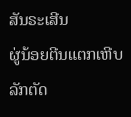ສັນຣະເສີນ
ຜູ່ນ້ອຍຕີນແຕກເຫີບ ລັກຕັດ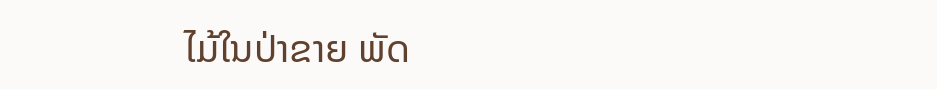ໄມ້ໃນປ່າຂາຍ ພັດ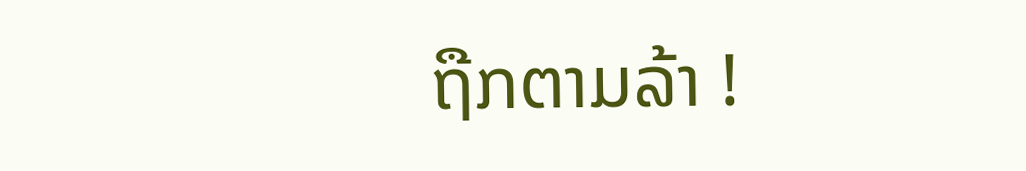ຖືກຕາມລ້າ !